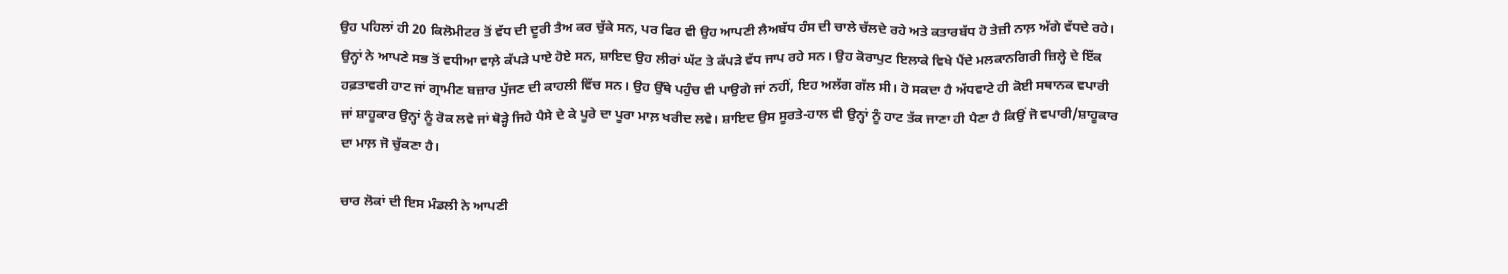ਉਹ ਪਹਿਲਾਂ ਹੀ 20 ਕਿਲੋਮੀਟਰ ਤੋਂ ਵੱਧ ਦੀ ਦੂਰੀ ਤੈਅ ਕਰ ਚੁੱਕੇ ਸਨ, ਪਰ ਫਿਰ ਵੀ ਉਹ ਆਪਣੀ ਲੈਅਬੱਧ ਹੰਸ ਦੀ ਚਾਲੇ ਚੱਲਦੇ ਰਹੇ ਅਤੇ ਕਤਾਰਬੱਧ ਹੋ ਤੇਜ਼ੀ ਨਾਲ਼ ਅੱਗੇ ਵੱਧਦੇ ਰਹੇ। ਉਨ੍ਹਾਂ ਨੇ ਆਪਣੇ ਸਭ ਤੋਂ ਵਧੀਆ ਵਾਲ਼ੇ ਕੱਪੜੇ ਪਾਏ ਹੋਏ ਸਨ, ਸ਼ਾਇਦ ਉਹ ਲੀਰਾਂ ਘੱਟ ਤੇ ਕੱਪੜੇ ਵੱਧ ਜਾਪ ਰਹੇ ਸਨ। ਉਹ ਕੋਰਾਪੁਟ ਇਲਾਕੇ ਵਿਖੇ ਪੈਂਦੇ ਮਲਕਾਨਗਿਰੀ ਜ਼ਿਲ੍ਹੇ ਦੇ ਇੱਕ ਹਫ਼ਤਾਵਰੀ ਹਾਟ ਜਾਂ ਗ੍ਰਾਮੀਣ ਬਜ਼ਾਰ ਪੁੱਜਣ ਦੀ ਕਾਹਲੀ ਵਿੱਚ ਸਨ। ਉਹ ਉੱਥੇ ਪਹੁੰਚ ਵੀ ਪਾਉਗੇ ਜਾਂ ਨਹੀਂ, ਇਹ ਅਲੱਗ ਗੱਲ ਸੀ। ਹੋ ਸਕਦਾ ਹੈ ਅੱਧਵਾਟੇ ਹੀ ਕੋਈ ਸਥਾਨਕ ਵਪਾਰੀ ਜਾਂ ਸ਼ਾਹੂਕਾਰ ਉਨ੍ਹਾਂ ਨੂੰ ਰੋਕ ਲਵੇ ਜਾਂ ਥੋੜ੍ਹੇ ਜਿਹੇ ਪੈਸੇ ਦੇ ਕੇ ਪੂਰੇ ਦਾ ਪੂਰਾ ਮਾਲ਼ ਖਰੀਦ ਲਵੇ। ਸ਼ਾਇਦ ਉਸ ਸੂਰਤੇ-ਹਾਲ ਵੀ ਉਨ੍ਹਾਂ ਨੂੰ ਹਾਟ ਤੱਕ ਜਾਣਾ ਹੀ ਪੈਣਾ ਹੈ ਕਿਉਂ ਜੋ ਵਪਾਰੀ/ਸ਼ਾਹੂਕਾਰ ਦਾ ਮਾਲ਼ ਜੋ ਚੁੱਕਣਾ ਹੈ।

ਚਾਰ ਲੋਕਾਂ ਦੀ ਇਸ ਮੰਡਲੀ ਨੇ ਆਪਣੀ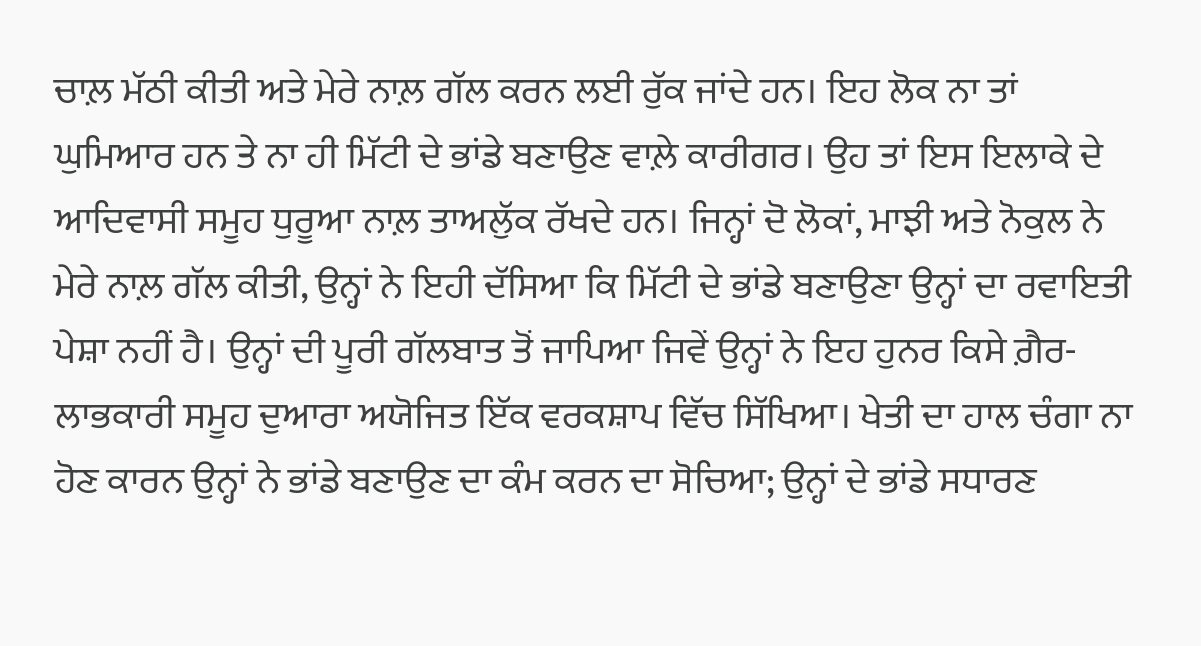ਚਾਲ਼ ਮੱਠੀ ਕੀਤੀ ਅਤੇ ਮੇਰੇ ਨਾਲ਼ ਗੱਲ ਕਰਨ ਲਈ ਰੁੱਕ ਜਾਂਦੇ ਹਨ। ਇਹ ਲੋਕ ਨਾ ਤਾਂ ਘੁਮਿਆਰ ਹਨ ਤੇ ਨਾ ਹੀ ਮਿੱਟੀ ਦੇ ਭਾਂਡੇ ਬਣਾਉਣ ਵਾਲ਼ੇ ਕਾਰੀਗਰ। ਉਹ ਤਾਂ ਇਸ ਇਲਾਕੇ ਦੇ ਆਦਿਵਾਸੀ ਸਮੂਹ ਧੁਰੂਆ ਨਾਲ਼ ਤਾਅਲੁੱਕ ਰੱਖਦੇ ਹਨ। ਜਿਨ੍ਹਾਂ ਦੋ ਲੋਕਾਂ, ਮਾਝੀ ਅਤੇ ਨੋਕੁਲ ਨੇ ਮੇਰੇ ਨਾਲ਼ ਗੱਲ ਕੀਤੀ, ਉਨ੍ਹਾਂ ਨੇ ਇਹੀ ਦੱਸਿਆ ਕਿ ਮਿੱਟੀ ਦੇ ਭਾਂਡੇ ਬਣਾਉਣਾ ਉਨ੍ਹਾਂ ਦਾ ਰਵਾਇਤੀ ਪੇਸ਼ਾ ਨਹੀਂ ਹੈ। ਉਨ੍ਹਾਂ ਦੀ ਪੂਰੀ ਗੱਲਬਾਤ ਤੋਂ ਜਾਪਿਆ ਜਿਵੇਂ ਉਨ੍ਹਾਂ ਨੇ ਇਹ ਹੁਨਰ ਕਿਸੇ ਗ਼ੈਰ-ਲਾਭਕਾਰੀ ਸਮੂਹ ਦੁਆਰਾ ਅਯੋਜਿਤ ਇੱਕ ਵਰਕਸ਼ਾਪ ਵਿੱਚ ਸਿੱਖਿਆ। ਖੇਤੀ ਦਾ ਹਾਲ ਚੰਗਾ ਨਾ ਹੋਣ ਕਾਰਨ ਉਨ੍ਹਾਂ ਨੇ ਭਾਂਡੇ ਬਣਾਉਣ ਦਾ ਕੰਮ ਕਰਨ ਦਾ ਸੋਚਿਆ; ਉਨ੍ਹਾਂ ਦੇ ਭਾਂਡੇ ਸਧਾਰਣ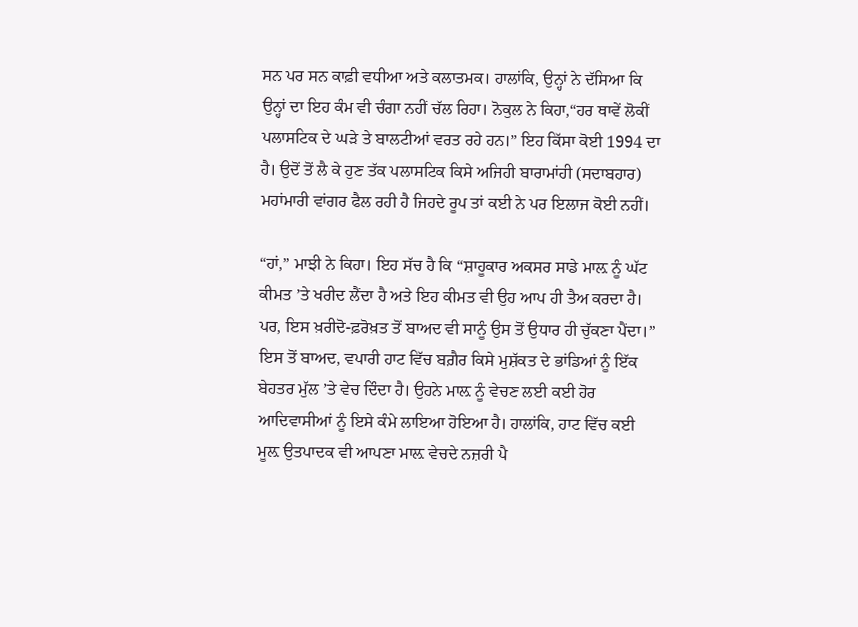ਸਨ ਪਰ ਸਨ ਕਾਫ਼ੀ ਵਧੀਆ ਅਤੇ ਕਲਾਤਮਕ। ਹਾਲਾਂਕਿ, ਉਨ੍ਹਾਂ ਨੇ ਦੱਸਿਆ ਕਿ ਉਨ੍ਹਾਂ ਦਾ ਇਹ ਕੰਮ ਵੀ ਚੰਗਾ ਨਹੀਂ ਚੱਲ ਰਿਹਾ। ਨੋਕੁਲ ਨੇ ਕਿਹਾ,“ਹਰ ਥਾਵੇਂ ਲੋਕੀਂ ਪਲਾਸਟਿਕ ਦੇ ਘੜੇ ਤੇ ਬਾਲਟੀਆਂ ਵਰਤ ਰਹੇ ਹਨ।” ਇਹ ਕਿੱਸਾ ਕੋਈ 1994 ਦਾ ਹੈ। ਉਦੋਂ ਤੋਂ ਲੈ ਕੇ ਹੁਣ ਤੱਕ ਪਲਾਸਟਿਕ ਕਿਸੇ ਅਜਿਹੀ ਬਾਰਾਮਾਂਹੀ (ਸਦਾਬਹਾਰ) ਮਹਾਂਮਾਰੀ ਵਾਂਗਰ ਫੈਲ ਰਹੀ ਹੈ ਜਿਹਦੇ ਰੂਪ ਤਾਂ ਕਈ ਨੇ ਪਰ ਇਲਾਜ ਕੋਈ ਨਹੀਂ।

“ਹਾਂ,” ਮਾਝੀ ਨੇ ਕਿਹਾ। ਇਹ ਸੱਚ ਹੈ ਕਿ “ਸ਼ਾਹੂਕਾਰ ਅਕਸਰ ਸਾਡੇ ਮਾਲ਼ ਨੂੰ ਘੱਟ ਕੀਮਤ ’ਤੇ ਖਰੀਦ ਲੈਂਦਾ ਹੈ ਅਤੇ ਇਹ ਕੀਮਤ ਵੀ ਉਹ ਆਪ ਹੀ ਤੈਅ ਕਰਦਾ ਹੈ। ਪਰ, ਇਸ ਖ਼ਰੀਦੋ-ਫ਼ਰੋਖ਼ਤ ਤੋਂ ਬਾਅਦ ਵੀ ਸਾਨੂੰ ਉਸ ਤੋਂ ਉਧਾਰ ਹੀ ਚੁੱਕਣਾ ਪੈਂਦਾ।” ਇਸ ਤੋਂ ਬਾਅਦ, ਵਪਾਰੀ ਹਾਟ ਵਿੱਚ ਬਗ਼ੈਰ ਕਿਸੇ ਮੁਸ਼ੱਕਤ ਦੇ ਭਾਂਡਿਆਂ ਨੂੰ ਇੱਕ ਬੇਹਤਰ ਮੁੱਲ ’ਤੇ ਵੇਚ ਦਿੰਦਾ ਹੈ। ਉਹਨੇ ਮਾਲ਼ ਨੂੰ ਵੇਚਣ ਲਈ ਕਈ ਹੋਰ ਆਦਿਵਾਸੀਆਂ ਨੂੰ ਇਸੇ ਕੰਮੇ ਲਾਇਆ ਹੋਇਆ ਹੈ। ਹਾਲਾਂਕਿ, ਹਾਟ ਵਿੱਚ ਕਈ ਮੂਲ਼ ਉਤਪਾਦਕ ਵੀ ਆਪਣਾ ਮਾਲ਼ ਵੇਚਦੇ ਨਜ਼ਰੀ ਪੈ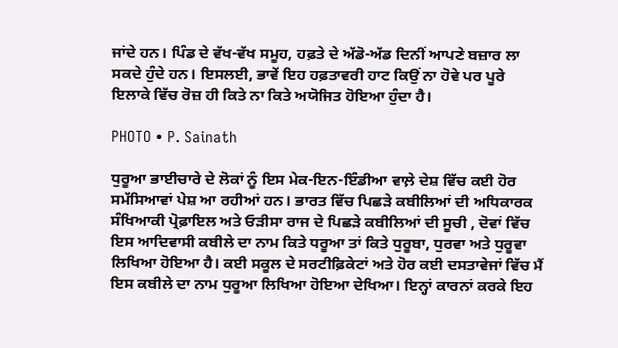ਜਾਂਦੇ ਹਨ। ਪਿੰਡ ਦੇ ਵੱਖ-ਵੱਖ ਸਮੂਹ, ਹਫ਼ਤੇ ਦੇ ਅੱਡੋ-ਅੱਡ ਦਿਨੀਂ ਆਪਣੇ ਬਜ਼ਾਰ ਲਾ ਸਕਦੇ ਹੁੰਦੇ ਹਨ। ਇਸਲਈ, ਭਾਵੇਂ ਇਹ ਹਫ਼ਤਾਵਰੀ ਹਾਟ ਕਿਉਂ ਨਾ ਹੋਵੇ ਪਰ ਪੂਰੇ ਇਲਾਕੇ ਵਿੱਚ ਰੋਜ਼ ਹੀ ਕਿਤੇ ਨਾ ਕਿਤੇ ਅਯੋਜਿਤ ਹੋਇਆ ਹੁੰਦਾ ਹੈ।

PHOTO • P. Sainath

ਧੁਰੂਆ ਭਾਈਚਾਰੇ ਦੇ ਲੋਕਾਂ ਨੂੰ ਇਸ ਮੇਕ-ਇਨ-ਇੰਡੀਆ ਵਾਲ਼ੇ ਦੇਸ਼ ਵਿੱਚ ਕਈ ਹੋਰ ਸਮੱਸਿਆਵਾਂ ਪੇਸ਼ ਆ ਰਹੀਆਂ ਹਨ। ਭਾਰਤ ਵਿੱਚ ਪਿਛੜੇ ਕਬੀਲਿਆਂ ਦੀ ਅਧਿਕਾਰਕ ਸੰਖਿਆਕੀ ਪ੍ਰੋਫ਼ਾਇਲ ਅਤੇ ਓੜੀਸਾ ਰਾਜ ਦੇ ਪਿਛੜੇ ਕਬੀਲਿਆਂ ਦੀ ਸੂਚੀ , ਦੋਵਾਂ ਵਿੱਚ ਇਸ ਆਦਿਵਾਸੀ ਕਬੀਲੇ ਦਾ ਨਾਮ ਕਿਤੇ ਧਰੂਆ ਤਾਂ ਕਿਤੇ ਧੁਰੂਬਾ, ਧੁਰਵਾ ਅਤੇ ਧੁਰੂਵਾ ਲਿਖਿਆ ਹੋਇਆ ਹੈ। ਕਈ ਸਕੂਲ ਦੇ ਸਰਟੀਫ਼ਿਕੇਟਾਂ ਅਤੇ ਹੋਰ ਕਈ ਦਸਤਾਵੇਜਾਂ ਵਿੱਚ ਮੈਂ ਇਸ ਕਬੀਲੇ ਦਾ ਨਾਮ ਧੁਰੂਆ ਲਿਖਿਆ ਹੋਇਆ ਦੇਖਿਆ। ਇਨ੍ਹਾਂ ਕਾਰਨਾਂ ਕਰਕੇ ਇਹ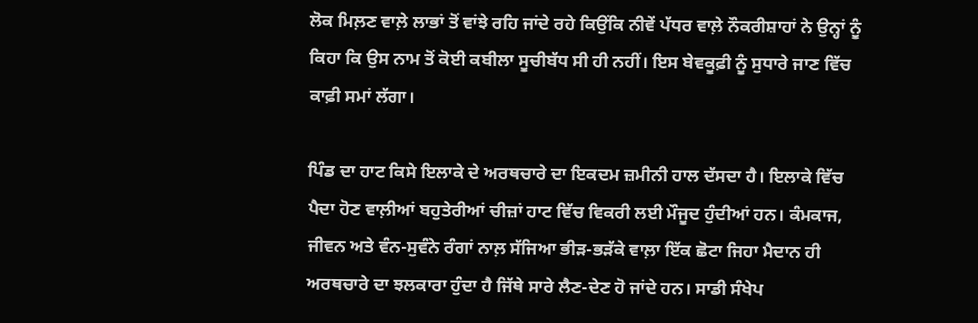ਲੋਕ ਮਿਲ਼ਣ ਵਾਲ਼ੇ ਲਾਭਾਂ ਤੋਂ ਵਾਂਝੇ ਰਹਿ ਜਾਂਦੇ ਰਹੇ ਕਿਉਂਕਿ ਨੀਵੇਂ ਪੱਧਰ ਵਾਲ਼ੇ ਨੌਕਰੀਸ਼ਾਹਾਂ ਨੇ ਉਨ੍ਹਾਂ ਨੂੰ ਕਿਹਾ ਕਿ ਉਸ ਨਾਮ ਤੋਂ ਕੋਈ ਕਬੀਲਾ ਸੂਚੀਬੱਧ ਸੀ ਹੀ ਨਹੀਂ। ਇਸ ਬੇਵਕੂਫ਼ੀ ਨੂੰ ਸੁਧਾਰੇ ਜਾਣ ਵਿੱਚ ਕਾਫ਼ੀ ਸਮਾਂ ਲੱਗਾ।

ਪਿੰਡ ਦਾ ਹਾਟ ਕਿਸੇ ਇਲਾਕੇ ਦੇ ਅਰਥਚਾਰੇ ਦਾ ਇਕਦਮ ਜ਼ਮੀਨੀ ਹਾਲ ਦੱਸਦਾ ਹੈ। ਇਲਾਕੇ ਵਿੱਚ ਪੈਦਾ ਹੋਣ ਵਾਲ਼ੀਆਂ ਬਹੁਤੇਰੀਆਂ ਚੀਜ਼ਾਂ ਹਾਟ ਵਿੱਚ ਵਿਕਰੀ ਲਈ ਮੌਜੂਦ ਹੁੰਦੀਆਂ ਹਨ। ਕੰਮਕਾਜ, ਜੀਵਨ ਅਤੇ ਵੰਨ-ਸੁਵੰਨੇ ਰੰਗਾਂ ਨਾਲ਼ ਸੱਜਿਆ ਭੀੜ-ਭੜੱਕੇ ਵਾਲ਼ਾ ਇੱਕ ਛੋਟਾ ਜਿਹਾ ਮੈਦਾਨ ਹੀ ਅਰਥਚਾਰੇ ਦਾ ਝਲਕਾਰਾ ਹੁੰਦਾ ਹੈ ਜਿੱਥੇ ਸਾਰੇ ਲੈਣ-ਦੇਣ ਹੋ ਜਾਂਦੇ ਹਨ। ਸਾਡੀ ਸੰਖੇਪ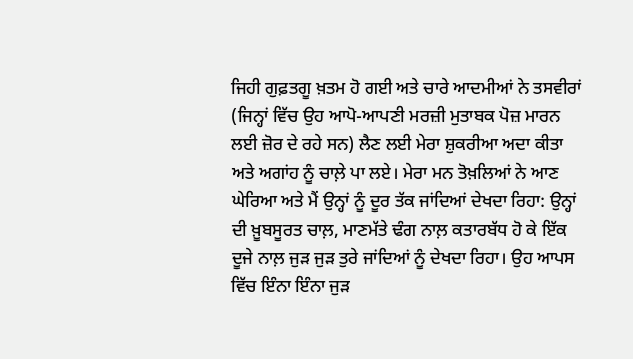ਜਿਹੀ ਗੁਫ਼ਤਗੂ ਖ਼ਤਮ ਹੋ ਗਈ ਅਤੇ ਚਾਰੇ ਆਦਮੀਆਂ ਨੇ ਤਸਵੀਰਾਂ (ਜਿਨ੍ਹਾਂ ਵਿੱਚ ਉਹ ਆਪੋ-ਆਪਣੀ ਮਰਜ਼ੀ ਮੁਤਾਬਕ ਪੋਜ਼ ਮਾਰਨ ਲਈ ਜ਼ੋਰ ਦੇ ਰਹੇ ਸਨ) ਲੈਣ ਲਈ ਮੇਰਾ ਸ਼ੁਕਰੀਆ ਅਦਾ ਕੀਤਾ ਅਤੇ ਅਗਾਂਹ ਨੂੰ ਚਾਲ਼ੇ ਪਾ ਲਏ। ਮੇਰਾ ਮਨ ਤੋਖ਼ਲਿਆਂ ਨੇ ਆਣ ਘੇਰਿਆ ਅਤੇ ਮੈਂ ਉਨ੍ਹਾਂ ਨੂੰ ਦੂਰ ਤੱਕ ਜਾਂਦਿਆਂ ਦੇਖਦਾ ਰਿਹਾ: ਉਨ੍ਹਾਂ ਦੀ ਖ਼ੂਬਸੂਰਤ ਚਾਲ਼, ਮਾਣਮੱਤੇ ਢੰਗ ਨਾਲ਼ ਕਤਾਰਬੱਧ ਹੋ ਕੇ ਇੱਕ ਦੂਜੇ ਨਾਲ਼ ਜੁੜ ਜੁੜ ਤੁਰੇ ਜਾਂਦਿਆਂ ਨੂੰ ਦੇਖਦਾ ਰਿਹਾ। ਉਹ ਆਪਸ ਵਿੱਚ ਇੰਨਾ ਇੰਨਾ ਜੁੜ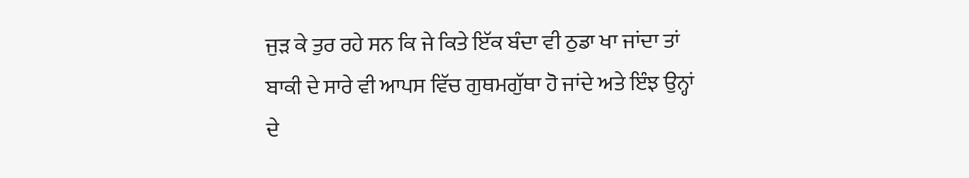ਜੁੜ ਕੇ ਤੁਰ ਰਹੇ ਸਨ ਕਿ ਜੇ ਕਿਤੇ ਇੱਕ ਬੰਦਾ ਵੀ ਠੁਡਾ ਖਾ ਜਾਂਦਾ ਤਾਂ ਬਾਕੀ ਦੇ ਸਾਰੇ ਵੀ ਆਪਸ ਵਿੱਚ ਗੁਥਮਗੁੱਥਾ ਹੋ ਜਾਂਦੇ ਅਤੇ ਇੰਝ ਉਨ੍ਹਾਂ ਦੇ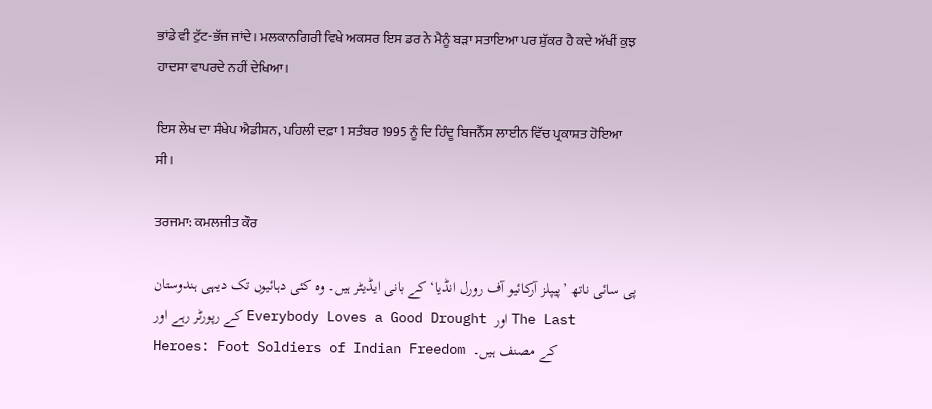ਭਾਂਡੇ ਵੀ ਟੁੱਟ-ਭੱਜ ਜਾਂਦੇ। ਮਲਕਾਨਗਿਰੀ ਵਿਖੇ ਅਕਸਰ ਇਸ ਡਰ ਨੇ ਮੈਨੂੰ ਬੜਾ ਸਤਾਇਆ ਪਰ ਸ਼ੁੱਕਰ ਹੈ ਕਦੇ ਅੱਖੀਂ ਕੁਝ ਹਾਦਸਾ ਵਾਪਰਦੇ ਨਹੀਂ ਦੇਖਿਆ।

ਇਸ ਲੇਖ ਦਾ ਸੰਖੇਪ ਐਡੀਸ਼ਨ, ਪਹਿਲੀ ਦਫ਼ਾ 1 ਸਤੰਬਰ 1995 ਨੂੰ ਦਿ ਹਿੰਦੂ ਬਿਜਨੈੱਸ ਲਾਈਨ ਵਿੱਚ ਪ੍ਰਕਾਸ਼ਤ ਹੋਇਆ ਸੀ।

ਤਰਜਮਾ: ਕਮਲਜੀਤ ਕੌਰ

پی سائی ناتھ ’پیپلز آرکائیو آف رورل انڈیا‘ کے بانی ایڈیٹر ہیں۔ وہ کئی دہائیوں تک دیہی ہندوستان کے رپورٹر رہے اور Everybody Loves a Good Drought اور The Last Heroes: Foot Soldiers of Indian Freedom کے مصنف ہیں۔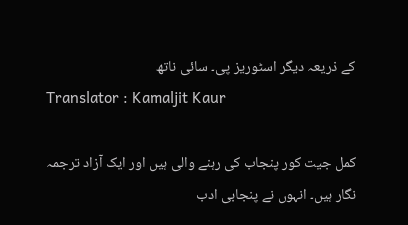کے ذریعہ دیگر اسٹوریز پی۔ سائی ناتھ
Translator : Kamaljit Kaur

کمل جیت کور پنجاب کی رہنے والی ہیں اور ایک آزاد ترجمہ نگار ہیں۔ انہوں نے پنجابی ادب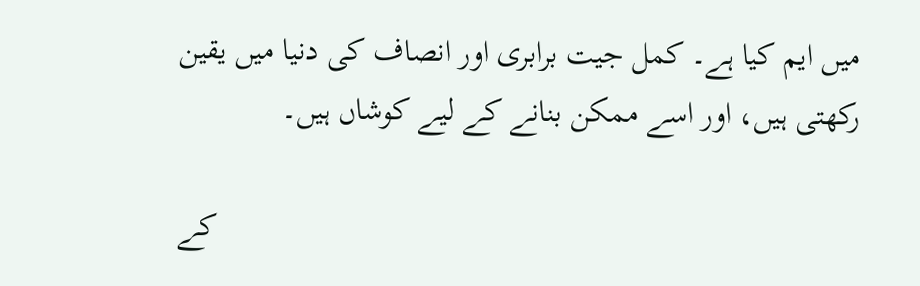میں ایم کیا ہے۔ کمل جیت برابری اور انصاف کی دنیا میں یقین رکھتی ہیں، اور اسے ممکن بنانے کے لیے کوشاں ہیں۔

کے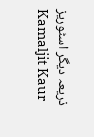ذریعہ دیگر اسٹوریز Kamaljit Kaur